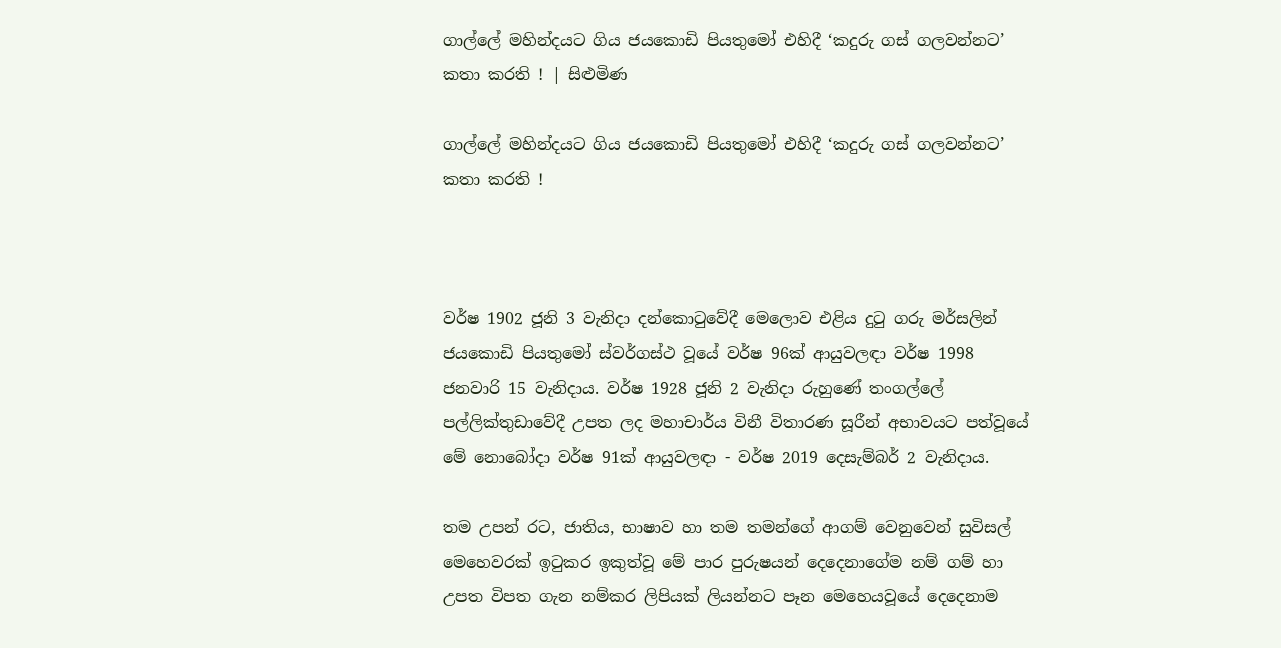ගාල්ලේ මහින්දයට ගිය ජයකොඩි පියතුමෝ එහිදී ‘කදුරු ගස් ගලවන්නට’ කතා කරති ! | සිළුමිණ

ගාල්ලේ මහින්දයට ගිය ජයකොඩි පියතුමෝ එහිදී ‘කදුරු ගස් ගලවන්නට’ කතා කරති !



වර්ෂ 1902 ජූනි 3 වැනිදා දන්කොටුවේදී මෙලොව එළිය දුටු ගරු මර්සලින් ජයකොඩි පියතුමෝ ස්වර්ගස්ථ වූයේ වර්ෂ 96ක් ආයුවලඳා වර්ෂ 1998 ජනවාරි 15 වැනිදාය. වර්ෂ 1928 ජූනි 2 වැනිදා රුහුණේ තංගල්ලේ පල්ලික්තුඩාවේදී උපත ලද මහාචාර්ය විනී විතාරණ සූරීන් අභාවයට පත්වූයේ මේ නොබෝදා වර්ෂ 91ක් ආයුවලඳා - වර්ෂ 2019 දෙසැම්බර් 2 වැනිදාය.

තම උපන් රට, ජාතිය, භාෂාව හා තම තමන්ගේ ආගම් වෙනුවෙන් සුවිසල් මෙහෙවරක් ඉටුකර ඉකුත්වූ මේ පාර පුරුෂයන් දෙදෙනාගේම නම් ගම් හා උපත විපත ගැන නම්කර ලිපියක් ලියන්නට පෑන මෙහෙයවූයේ දෙදෙනාම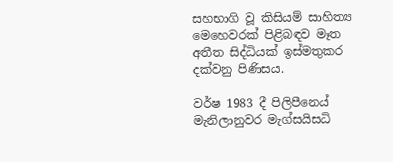සහභාගි වූ කිසියම් සාහිත්‍ය මෙහෙවරක් පිළිබඳව මෑත අතීත සිද්ධියක් ඉස්මතුකර දක්වනු පිණිසය.

වර්ෂ 1983 දී පිලිපීන‍ෙය් මැනිලානුවර මැග්සයිසධි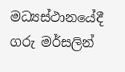මධ්‍යස්ථානයේදී ගරු මර්සලින්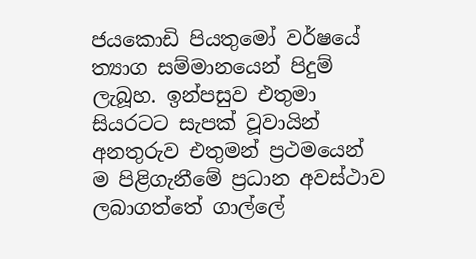ජයකොඩි පියතුමෝ වර්ෂයේ ත්‍යාග සම්මානයෙන් පිදුම් ලැබූහ. ඉන්පසුව එතුමා සියරටට සැපක් වූවායින් අනතුරුව එතුමන් ප්‍රථමයෙන් ම පිළිගැනීමේ ප්‍රධාන අවස්ථාව ලබාගත්තේ ගාල්ලේ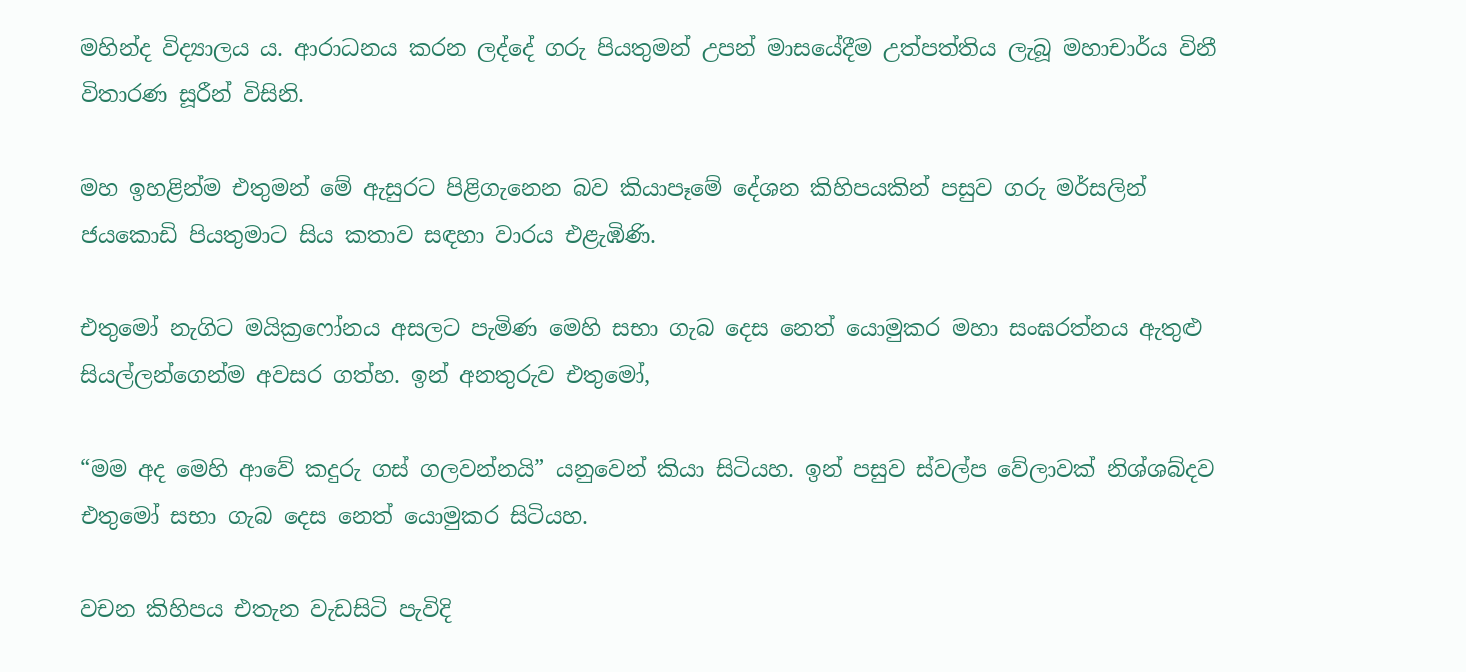මහින්ද විද්‍යාල‍ය ය. ආරාධනය කරන ලද්දේ ගරු පියතුමන් උපන් මාසයේදීම උත්පත්තිය ලැබූ මහාචාර්ය විනී විතාරණ සූරීන් විසිනි.

මහ ඉහළින්ම එතුමන් මේ ඇසුරට පිළිගැනෙන බව කියාපෑමේ දේශන කිහිපයකින් පසුව ගරු මර්සලින් ජයකොඩි පියතුමාට සිය කතාව සඳහා වාරය එළැඹිණි.

එතුමෝ නැගිට මයික්‍රෆෝනය අසලට පැමිණ මෙහි සභා ගැබ දෙස නෙත් යොමුකර මහා සංඝරත්නය ඇතුළු සියල්ලන්ගෙන්ම අවසර ගත්හ. ඉන් අනතුරුව එතුමෝ,

“මම අද මෙහි ආවේ කදුරු ගස් ගලවන්නයි” යනුවෙන් කියා සිටියහ. ඉන් පසුව ස්වල්ප වේලාවක් නිශ්ශබ්දව එතුමෝ සභා ගැබ දෙස නෙත් යොමුකර සිටියහ.

වචන කිහිපය එතැන වැඩසිටි පැවිදි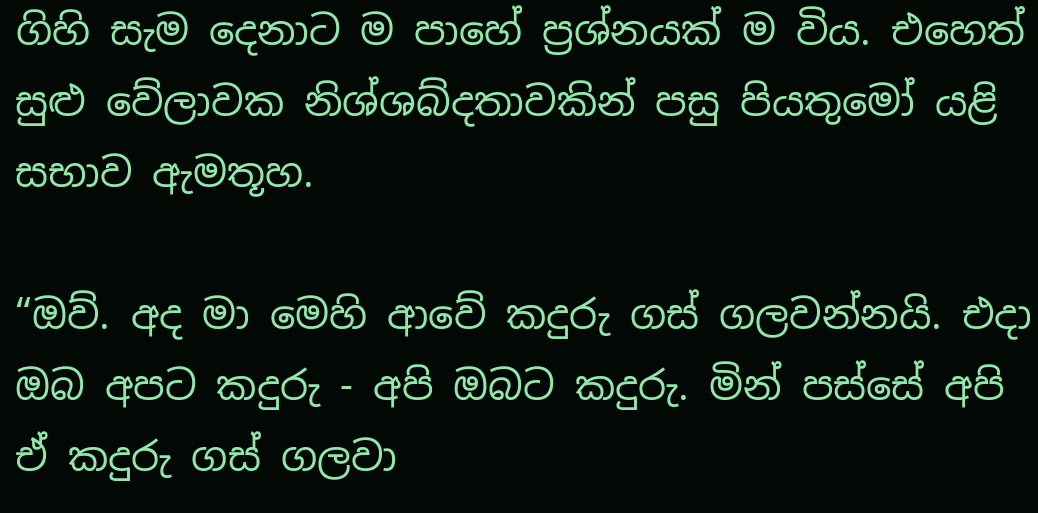ගිහි සැම දෙනාට ම පාහේ ප්‍රශ්නයක් ම විය. එහෙත් සුළු වේලාවක නිශ්ශබ්දතාවකින් පසු පියතුමෝ යළි සභාව ඇමතූහ.

“ඔව්. අද මා මෙහි ආවේ කදුරු ගස් ගලවන්නයි. එදා ඔබ අපට කදුරු - අපි ඔබට කදුරු. මින් පස්සේ අපි ඒ කදුරු ගස් ගලවා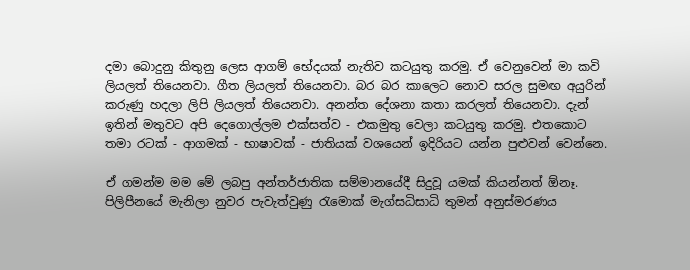දමා බොදුනු කිතුනු ලෙස ආගම් භේදයක් නැතිව කටයුතු කරමු. ඒ වෙනුවෙන් මා කවි ලියලත් තියෙනවා. ගීත ලියලත් තියෙනවා. බර බර කාලෙට නොව සරල සුමඟ අයුරින් කරුණු හදලා ලිපි ලියලත් තියෙනවා. අනන්ත දේශනා කතා කරලත් තියෙනවා. දැන් ඉතින් මතුවට අපි දෙගොල්ලම එක්සත්ව - එකමුතු වෙලා කටයුතු කරමු. එතකොට තමා රටක් - ආගමක් - භාෂාවක් - ජාතියක් වශයෙන් ඉදිරියට යන්න පුළුවන් වෙන්නෙ.

ඒ ගමන්ම මම මේ ලබපු අන්තර්ජාතික සම්මානයේදී සිදුවූ යමක් කියන්නත් ඕනෑ. පිලිපීනයේ මැනිලා නුවර පැවැත්වුණු රැමොක් මැග්සධිසාධි තුමන් අනුස්මරණය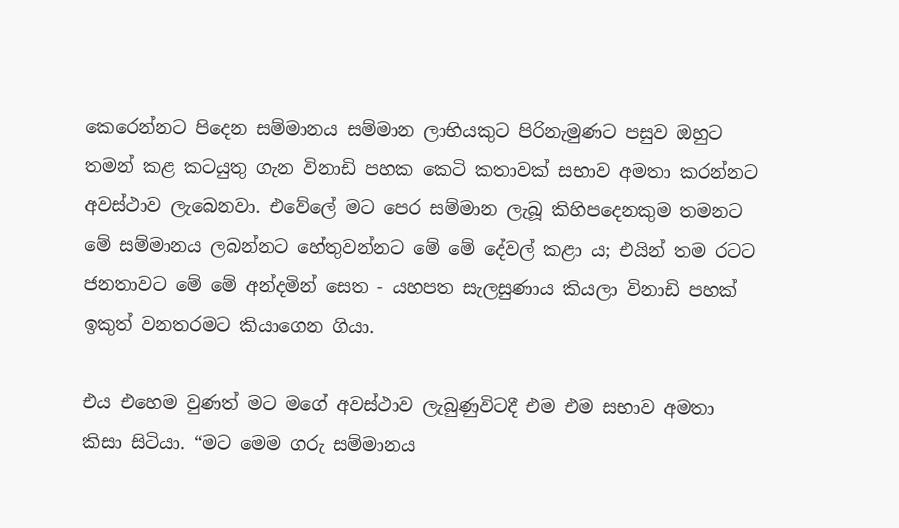කෙරෙන්නට පිදෙන සම්මානය සම්මාන ලාභියකුට පිරිනැමුණට පසුව ඔහුට තමන් කළ කටයුතු ගැන විනාඩි පහක කෙටි කතාවක් සභාව අමතා කරන්නට අවස්ථාව ලැබෙනවා. එවේලේ මට පෙර සම්මාන ලැබූ කිහිපදෙනකුම තමනට මේ සම්මානය ලබන්නට හේතුවන්නට මේ මේ දේවල් කළා ය; එයින් තම රටට ජනතාවට මේ මේ අන්දමින් සෙත - යහපත සැලසුණාය කියලා විනාඩි පහක් ඉකුත් වනතරමට කියාගෙන ගියා.

එය එහෙම වුණත් මට මගේ අවස්ථාව ලැබු‍ණුවිටදී එම එම සභාව අමතා කිසා සිටියා. “මට මෙම ගරු සම්මානය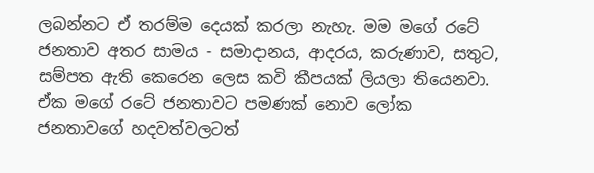ලබන්නට ඒ තරම්ම දෙයක් කරලා නැහැ. මම මගේ රටේ ජනතාව අතර සාමය - සමාදානය, ආදරය, කරුණාව, සතුට, සම්පත ඇති කෙරෙන ලෙස කවි කීපයක් ලියලා තියෙනවා. ඒක මගේ රටේ ජනතාවට පමණක් නොව ලෝක ජනතාවගේ හදවත්වලටත්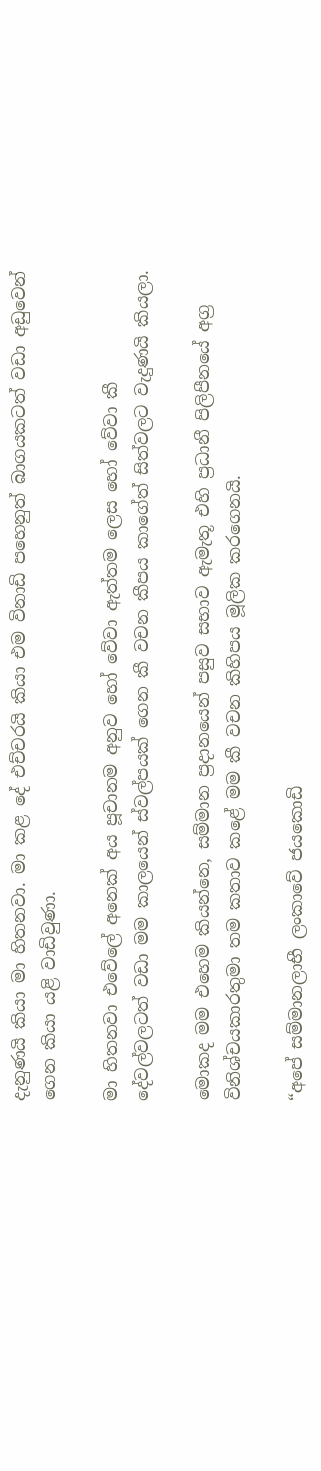දැනුණයි කියා මා හිතනවා. මා කළ දේ එච්චරයි කියා එම විනාඩි පහෙනුත් බාගයකටත් වඩා අඩුවෙන් ගෙන කියා යළි වාඩිවුණා.

මා හිතනවා එවේලේ අනෙක් අය පූචානම අනුව හෝ වේවා ඇත්තම ලෙස හෝ වේවා කී දේවල්වලටත් වඩා මම කාලයෙන් ස්වල්පයක් ගෙන කී වචන කීපය කාගේත් සිත්වලට වැදුණයි කියලා.

මොකද මම එහෙම කියන්නෙ, සම්මාන ප්‍රදානයෙන් පසුව සභාව ඇමැතූ එහි ප්‍රධානී පිලිපීනයේ අග්‍ර විනිශ්චයකාරතුමා තම කතාව කළේ මම කී වචන කිහිපය මූලික කරගෙනයි.

“අපේ සම්මානලාභී ලංකාවේ ජයකොඩි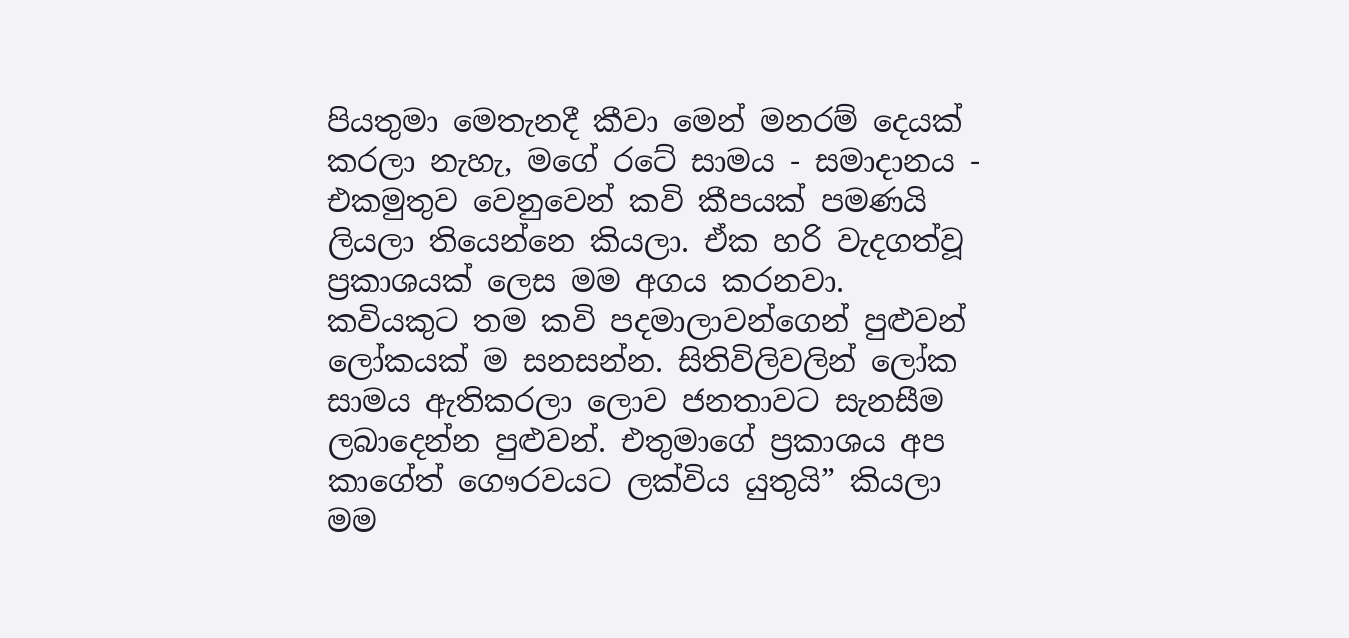පියතුමා මෙතැනදී කීවා මෙන් මනරම් දෙයක් කරලා නැහැ, ම‍ගේ රටේ සාමය - සමාදානය - එකමුතුව වෙනුවෙන් කවි කීපයක් පමණයි ලියලා තියෙන්නෙ කියලා. ඒක හරි වැදගත්වූ ප්‍රකාශයක් ලෙස මම අගය කරනවා. කවියකුට තම කවි පදමාලාවන්ගෙන් පුළුවන් ලෝකයක් ම සනසන්න. සිතිවිලිවලින් ලෝක සාමය ඇතිකරලා ලොව ජනතාවට සැනසීම ලබාදෙන්න පුළුවන්. එතුමාගේ ප්‍රකාශය අප කාගේත් ගෞරවයට ලක්විය යුතුයි” කියලා මම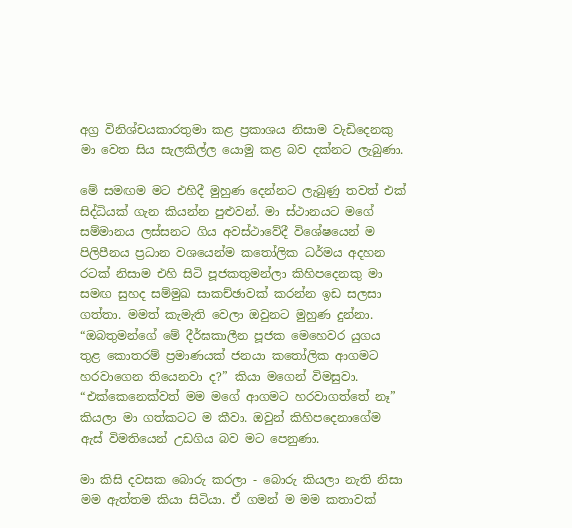අග්‍ර විනිශ්චයකාරතුමා කළ ප්‍රකාශය නිසාම වැඩිදෙනකු මා වෙත සිය සැලකිල්ල යොමු කළ බව දක්නට ලැබුණා.

මේ සමඟම මට එහිදී මුහුණ දෙන්නට ලැබුණු තවත් එක් සිද්ධියක් ගැන කියන්න පුළුවන්. මා ස්ථානයට මගේ සම්මානය ලස්සනට ගිය අවස්ථාවේදී විශේෂයෙන් ම පිලිපීනය ප්‍රධාන වශයෙන්ම කතෝලික ධර්මය අදහන රටක් නිසාම එහි සිටි පූජකතුමන්ලා කිහිපදෙනකු මා සමඟ සුහද සම්මුඛ සාකච්ඡාවක් කරන්න ඉඩ සලසා ගත්තා. මමත් කැමැති වෙලා ඔවුනට මුහුණ දුන්නා. “ඔබතුමන්ගේ මේ දීර්ඝකාලීන පූජක මෙහෙවර යුගය තුළ කොතරම් ප්‍රමාණයක් ජනයා කතෝලික ආගමට හරවාගෙන තියෙනවා ද?” කියා මගෙන් විමසුවා. “එක්කෙනෙක්වත් මම මගේ ආගමට හරවාගත්තේ නෑ” කියලා මා ගත්කටට ම කීවා. ඔවුන් කිහිපදෙනාගේම ඇස් විමතියෙන් උඩගිය බව මට පෙනුණා.

මා කිසි දවසක බොරු කරලා - බොරු කියලා නැති නිසා මම ඇත්තම කියා සිටියා. ඒ ගමන් ම මම කතාවක්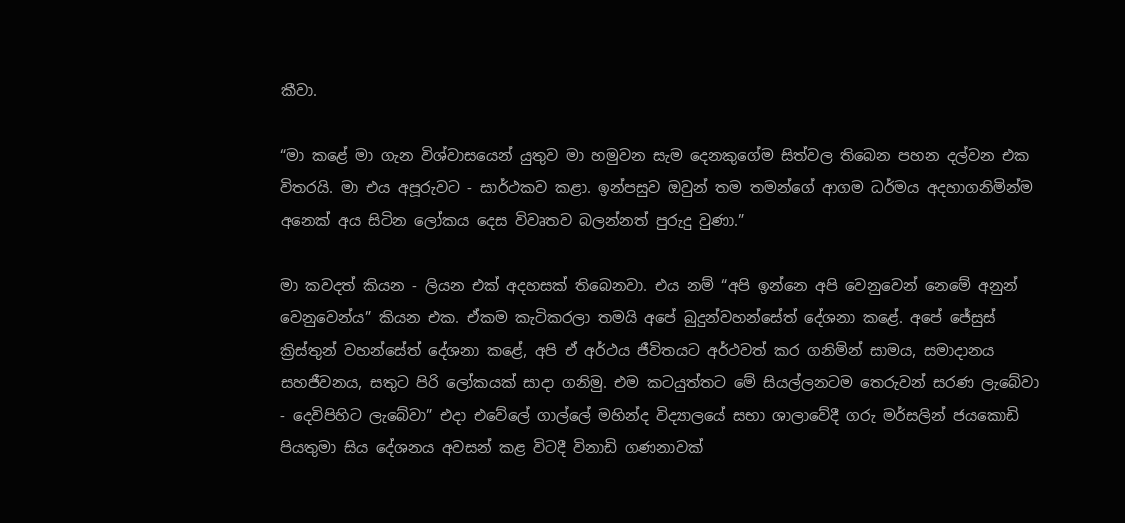කීවා.

“මා කළේ මා ගැන විශ්වාසයෙන් යුතුව මා හමුවන සැම දෙනකුගේම සිත්වල තිබෙන පහන දල්වන එක විතරයි. මා එය අපූරුවට - සාර්ථකව කළා. ඉන්පසුව ඔවුන් තම තමන්ගේ ආගම ධර්මය අදහාගනිමින්ම අනෙක් අය සිටින ලෝකය දෙස විවෘතව බලන්නත් පුරුදු වුණා.”

මා කවදත් කියන - ලියන එක් අදහසක් තිබෙනවා. එය නම් “අපි ඉන්නෙ අපි වෙනුවෙන් නෙමේ අනුන් වෙනුවෙන්ය” කියන එක. ඒකම කැටිකරලා තමයි අපේ බුදුන්වහන්සේත් දේශනා කළේ. අපේ ජේසුස් ක්‍රිස්තුන් වහන්සේත් දේශනා කළේ, අපි ඒ අර්ථය ජීවිතයට අර්ථවත් කර ගනිමින් සාමය, සමාදානය සහජීවනය, සතුට පිරි ලෝකයක් සාදා ගනිමු. එම කටයුත්තට මේ සියල්ලනටම තෙරුවන් සරණ ලැබේවා - දෙවිපිහිට ලැබේවා” එදා එවේලේ ගාල්ලේ මහින්ද විද්‍යාලයේ සභා ශාලාවේදී ගරු මර්සලින් ජයකොඩි පියතුමා සිය දේශනය අවසන් කළ විටදී විනාඩි ගණනාවක්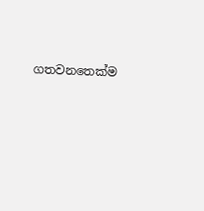ගතවනතෙක්ම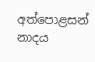අත්පොළසන් නාදය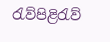රැව්පිළිරැව්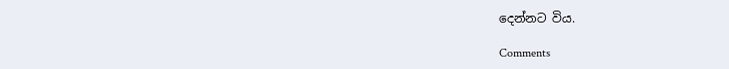දෙන්නට විය.

Comments